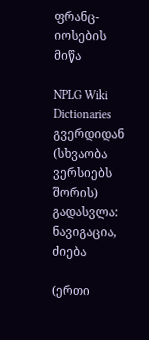ფრანც-იოსების მიწა

NPLG Wiki Dictionaries გვერდიდან
(სხვაობა ვერსიებს შორის)
გადასვლა: ნავიგაცია, ძიება

(ერთი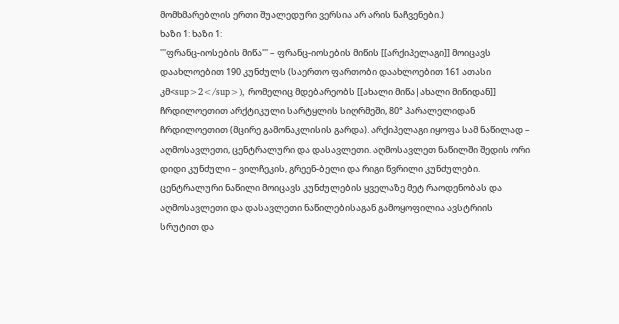მომხმარებლის ერთი შუალედური ვერსია არ არის ნაჩვენები.)
ხაზი 1: ხაზი 1:
'''ფრანც-იოსების მიწა''' – ფრანც-იოსების მიწის [[არქიპელაგი]] მოიცავს დაახლოებით 190 კუნძულს (საერთო ფართობი დაახლოებით 161 ათასი კმ<sup>2</sup>), რომელიც მდებარეობს [[ახალი მიწა|ახალი მიწიდან]] ჩრდილოეთით არქტიკული სარტყლის სიღრმეში, 80° პარალელიდან ჩრდილოეთით (მცირე გამონაკლისის გარდა). არქიპელაგი იყოფა სამ ნაწილად – აღმოსავლეთი, ცენტრალური და დასავლეთი. აღმოსავლეთ ნაწილში შედის ორი დიდი კუნძული – ვილჩეკის, გრეენ-ბელი და რიგი წვრილი კუნძულები. ცენტრალური ნაწილი მოიცავს კუნძულების ყველაზე მეტ რაოდენობას და აღმოსავლეთი და დასავლეთი ნაწილებისაგან გამოყოფილია ავსტრიის სრუტით და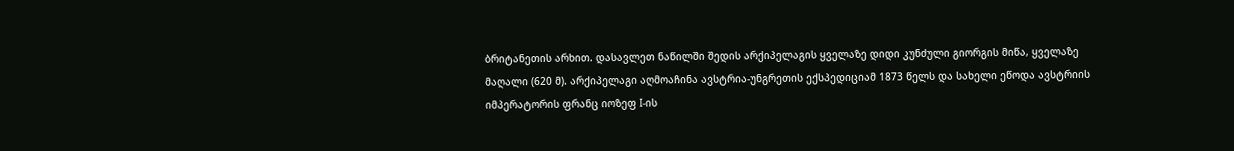ბრიტანეთის არხით. დასავლეთ ნაწილში შედის არქიპელაგის ყველაზე დიდი კუნძული გიორგის მიწა, ყველაზე მაღალი (620 მ). არქიპელაგი აღმოაჩინა ავსტრია-უნგრეთის ექსპედიციამ 1873 წელს და სახელი ეწოდა ავსტრიის იმპერატორის ფრანც იოზეფ I-ის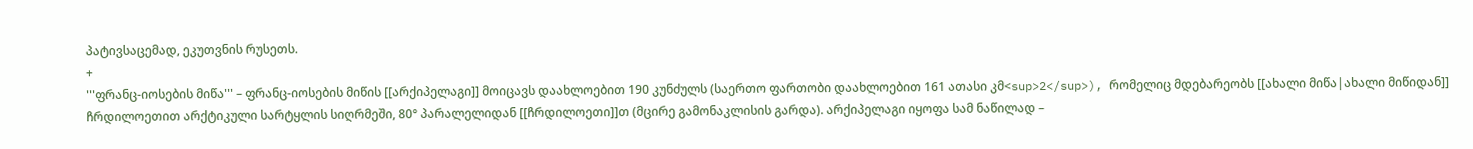პატივსაცემად, ეკუთვნის რუსეთს.
+
'''ფრანც-იოსების მიწა''' – ფრანც-იოსების მიწის [[არქიპელაგი]] მოიცავს დაახლოებით 190 კუნძულს (საერთო ფართობი დაახლოებით 161 ათასი კმ<sup>2</sup>), რომელიც მდებარეობს [[ახალი მიწა|ახალი მიწიდან]] ჩრდილოეთით არქტიკული სარტყლის სიღრმეში, 80° პარალელიდან [[ჩრდილოეთი]]თ (მცირე გამონაკლისის გარდა). არქიპელაგი იყოფა სამ ნაწილად –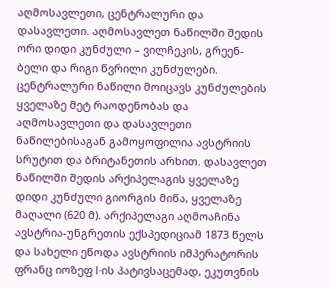აღმოსავლეთი, ცენტრალური და დასავლეთი. აღმოსავლეთ ნაწილში შედის ორი დიდი კუნძული – ვილჩეკის, გრეენ-ბელი და რიგი წვრილი კუნძულები. ცენტრალური ნაწილი მოიცავს კუნძულების ყველაზე მეტ რაოდენობას და აღმოსავლეთი და დასავლეთი ნაწილებისაგან გამოყოფილია ავსტრიის სრუტით და ბრიტანეთის არხით. დასავლეთ ნაწილში შედის არქიპელაგის ყველაზე დიდი კუნძული გიორგის მიწა, ყველაზე მაღალი (620 მ). არქიპელაგი აღმოაჩინა ავსტრია-უნგრეთის ექსპედიციამ 1873 წელს და სახელი ეწოდა ავსტრიის იმპერატორის ფრანც იოზეფ I-ის პატივსაცემად, ეკუთვნის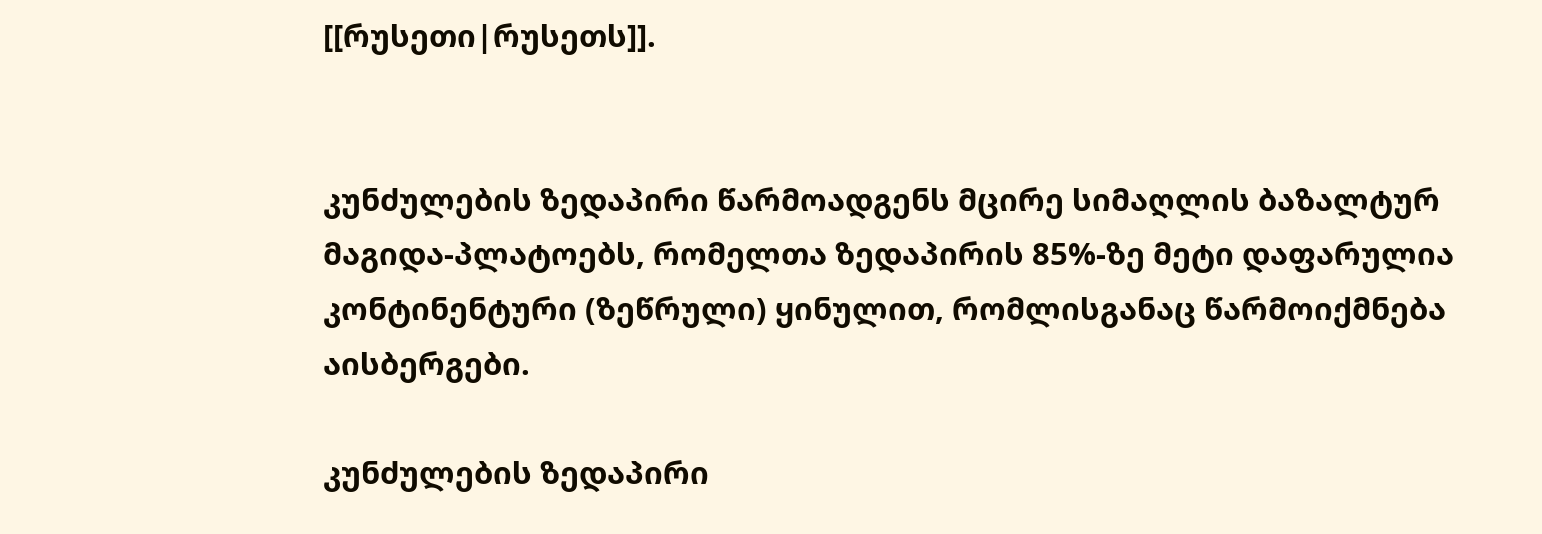[[რუსეთი|რუსეთს]].


კუნძულების ზედაპირი წარმოადგენს მცირე სიმაღლის ბაზალტურ მაგიდა-პლატოებს, რომელთა ზედაპირის 85%-ზე მეტი დაფარულია  კონტინენტური (ზეწრული) ყინულით, რომლისგანაც წარმოიქმნება აისბერგები.

კუნძულების ზედაპირი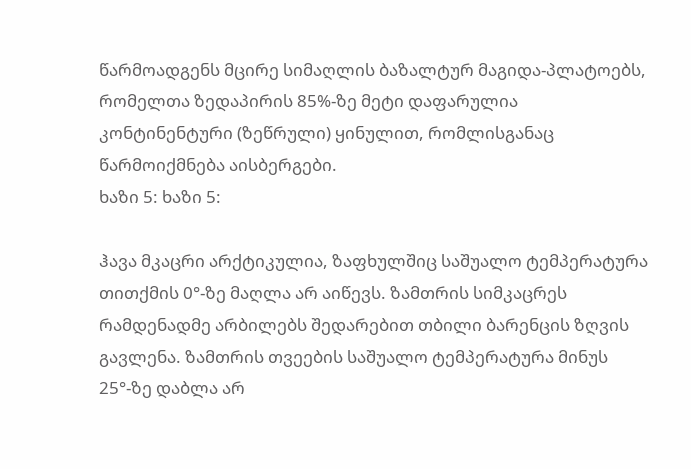წარმოადგენს მცირე სიმაღლის ბაზალტურ მაგიდა-პლატოებს, რომელთა ზედაპირის 85%-ზე მეტი დაფარულია  კონტინენტური (ზეწრული) ყინულით, რომლისგანაც წარმოიქმნება აისბერგები.
ხაზი 5: ხაზი 5:

ჰავა მკაცრი არქტიკულია, ზაფხულშიც საშუალო ტემპერატურა თითქმის 0°-ზე მაღლა არ აიწევს. ზამთრის სიმკაცრეს რამდენადმე არბილებს შედარებით თბილი ბარენცის ზღვის გავლენა. ზამთრის თვეების საშუალო ტემპერატურა მინუს 25°-ზე დაბლა არ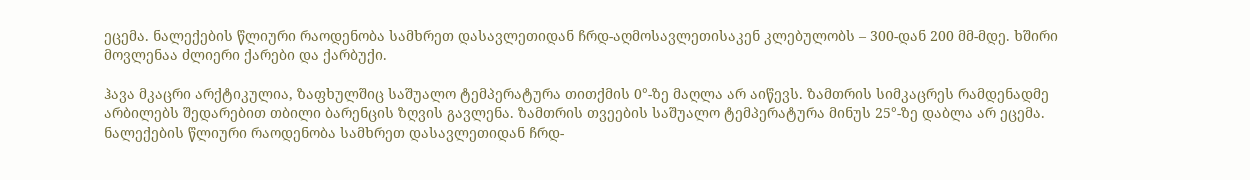ეცემა. ნალექების წლიური რაოდენობა სამხრეთ დასავლეთიდან ჩრდ-აღმოსავლეთისაკენ კლებულობს – 300-დან 200 მმ-მდე. ხშირი მოვლენაა ძლიერი ქარები და ქარბუქი.

ჰავა მკაცრი არქტიკულია, ზაფხულშიც საშუალო ტემპერატურა თითქმის 0°-ზე მაღლა არ აიწევს. ზამთრის სიმკაცრეს რამდენადმე არბილებს შედარებით თბილი ბარენცის ზღვის გავლენა. ზამთრის თვეების საშუალო ტემპერატურა მინუს 25°-ზე დაბლა არ ეცემა. ნალექების წლიური რაოდენობა სამხრეთ დასავლეთიდან ჩრდ-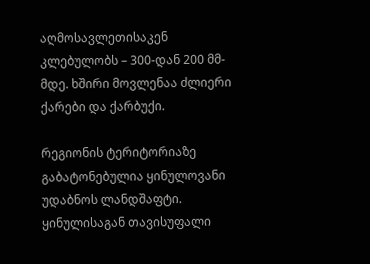აღმოსავლეთისაკენ კლებულობს – 300-დან 200 მმ-მდე. ხშირი მოვლენაა ძლიერი ქარები და ქარბუქი.

რეგიონის ტერიტორიაზე გაბატონებულია ყინულოვანი უდაბნოს ლანდშაფტი. ყინულისაგან თავისუფალი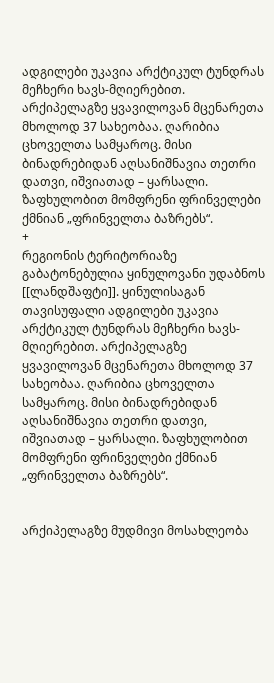ადგილები უკავია არქტიკულ ტუნდრას მეჩხერი ხავს-მღიერებით. არქიპელაგზე ყვავილოვან მცენარეთა მხოლოდ 37 სახეობაა. ღარიბია ცხოველთა სამყაროც. მისი ბინადრებიდან აღსანიშნავია თეთრი დათვი, იშვიათად – ყარსალი. ზაფხულობით მომფრენი ფრინველები ქმნიან „ფრინველთა ბაზრებს“.
+
რეგიონის ტერიტორიაზე გაბატონებულია ყინულოვანი უდაბნოს [[ლანდშაფტი]]. ყინულისაგან თავისუფალი ადგილები უკავია არქტიკულ ტუნდრას მეჩხერი ხავს-მღიერებით. არქიპელაგზე ყვავილოვან მცენარეთა მხოლოდ 37 სახეობაა. ღარიბია ცხოველთა სამყაროც. მისი ბინადრებიდან აღსანიშნავია თეთრი დათვი, იშვიათად – ყარსალი. ზაფხულობით მომფრენი ფრინველები ქმნიან „ფრინველთა ბაზრებს“.


არქიპელაგზე მუდმივი მოსახლეობა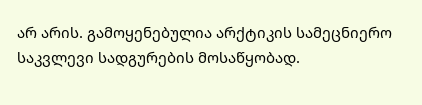არ არის. გამოყენებულია არქტიკის სამეცნიერო საკვლევი სადგურების მოსაწყობად.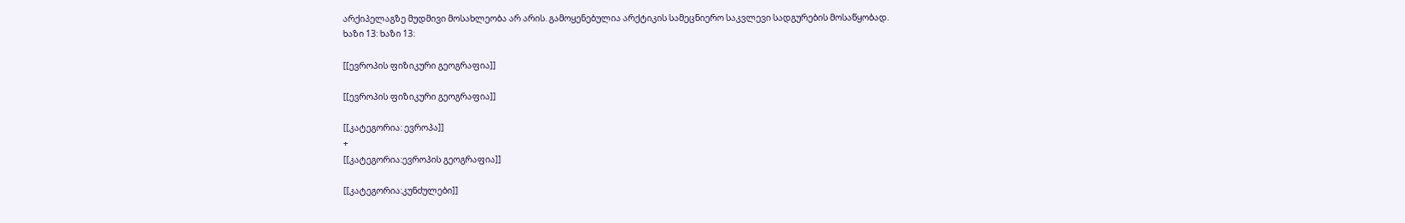არქიპელაგზე მუდმივი მოსახლეობა არ არის. გამოყენებულია არქტიკის სამეცნიერო საკვლევი სადგურების მოსაწყობად.
ხაზი 13: ხაზი 13:

[[ევროპის ფიზიკური გეოგრაფია]]

[[ევროპის ფიზიკური გეოგრაფია]]

[[კატეგორია: ევროპა]]
+
[[კატეგორია:ევროპის გეოგრაფია]]

[[კატეგორია:კუნძულები]]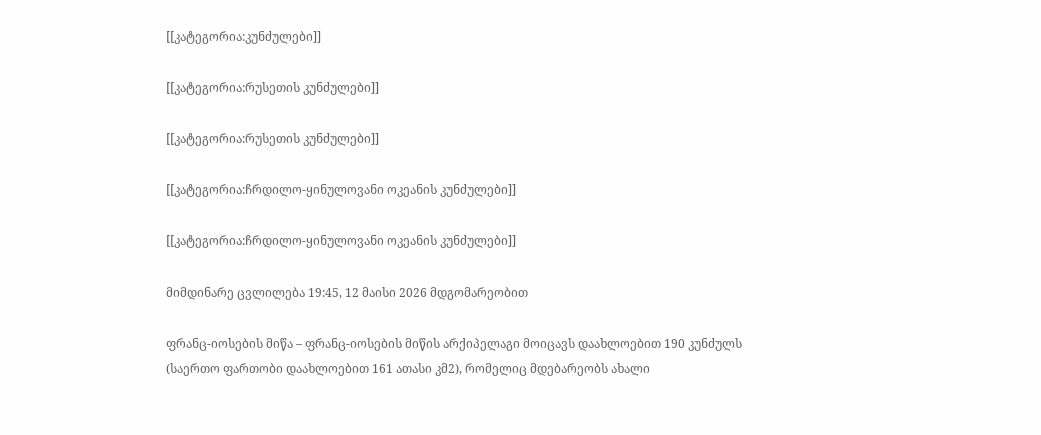[[კატეგორია:კუნძულები]]

[[კატეგორია:რუსეთის კუნძულები]]

[[კატეგორია:რუსეთის კუნძულები]]

[[კატეგორია:ჩრდილო-ყინულოვანი ოკეანის კუნძულები]]

[[კატეგორია:ჩრდილო-ყინულოვანი ოკეანის კუნძულები]]

მიმდინარე ცვლილება 19:45, 12 მაისი 2026 მდგომარეობით

ფრანც-იოსების მიწა – ფრანც-იოსების მიწის არქიპელაგი მოიცავს დაახლოებით 190 კუნძულს (საერთო ფართობი დაახლოებით 161 ათასი კმ2), რომელიც მდებარეობს ახალი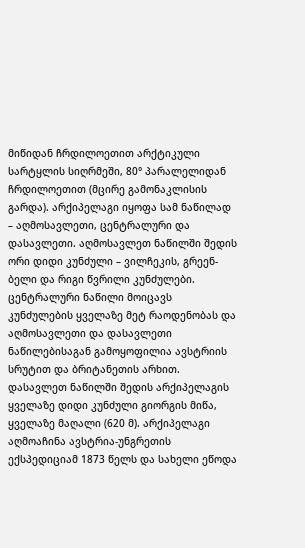მიწიდან ჩრდილოეთით არქტიკული სარტყლის სიღრმეში, 80° პარალელიდან ჩრდილოეთით (მცირე გამონაკლისის გარდა). არქიპელაგი იყოფა სამ ნაწილად – აღმოსავლეთი, ცენტრალური და დასავლეთი. აღმოსავლეთ ნაწილში შედის ორი დიდი კუნძული – ვილჩეკის, გრეენ-ბელი და რიგი წვრილი კუნძულები. ცენტრალური ნაწილი მოიცავს კუნძულების ყველაზე მეტ რაოდენობას და აღმოსავლეთი და დასავლეთი ნაწილებისაგან გამოყოფილია ავსტრიის სრუტით და ბრიტანეთის არხით. დასავლეთ ნაწილში შედის არქიპელაგის ყველაზე დიდი კუნძული გიორგის მიწა, ყველაზე მაღალი (620 მ). არქიპელაგი აღმოაჩინა ავსტრია-უნგრეთის ექსპედიციამ 1873 წელს და სახელი ეწოდა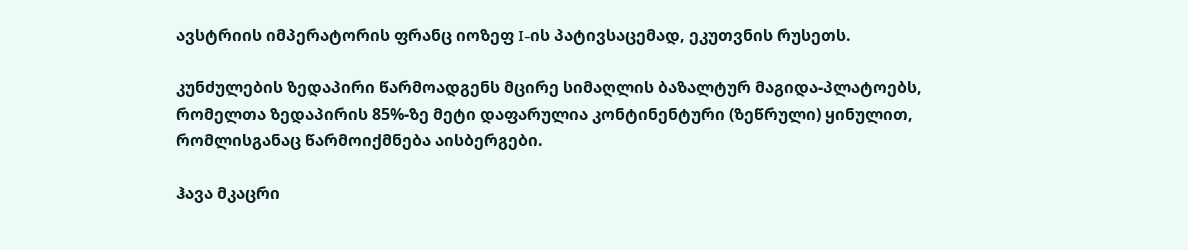ავსტრიის იმპერატორის ფრანც იოზეფ I-ის პატივსაცემად, ეკუთვნის რუსეთს.

კუნძულების ზედაპირი წარმოადგენს მცირე სიმაღლის ბაზალტურ მაგიდა-პლატოებს, რომელთა ზედაპირის 85%-ზე მეტი დაფარულია კონტინენტური (ზეწრული) ყინულით, რომლისგანაც წარმოიქმნება აისბერგები.

ჰავა მკაცრი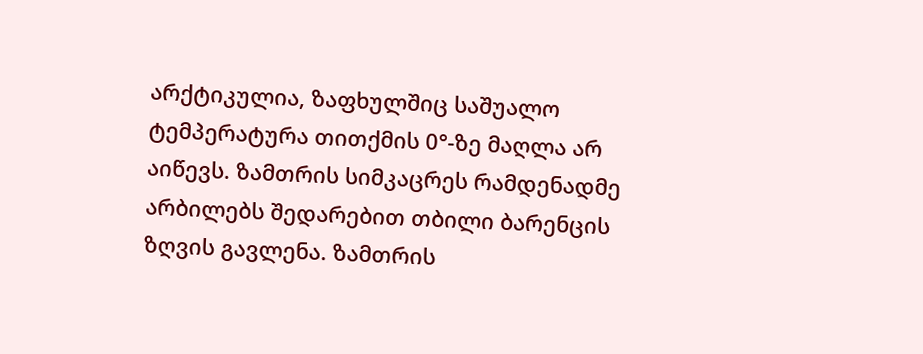არქტიკულია, ზაფხულშიც საშუალო ტემპერატურა თითქმის 0°-ზე მაღლა არ აიწევს. ზამთრის სიმკაცრეს რამდენადმე არბილებს შედარებით თბილი ბარენცის ზღვის გავლენა. ზამთრის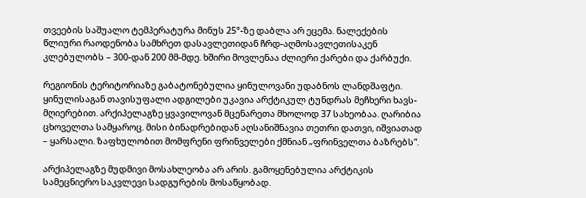თვეების საშუალო ტემპერატურა მინუს 25°-ზე დაბლა არ ეცემა. ნალექების წლიური რაოდენობა სამხრეთ დასავლეთიდან ჩრდ-აღმოსავლეთისაკენ კლებულობს – 300-დან 200 მმ-მდე. ხშირი მოვლენაა ძლიერი ქარები და ქარბუქი.

რეგიონის ტერიტორიაზე გაბატონებულია ყინულოვანი უდაბნოს ლანდშაფტი. ყინულისაგან თავისუფალი ადგილები უკავია არქტიკულ ტუნდრას მეჩხერი ხავს-მღიერებით. არქიპელაგზე ყვავილოვან მცენარეთა მხოლოდ 37 სახეობაა. ღარიბია ცხოველთა სამყაროც. მისი ბინადრებიდან აღსანიშნავია თეთრი დათვი, იშვიათად – ყარსალი. ზაფხულობით მომფრენი ფრინველები ქმნიან „ფრინველთა ბაზრებს“.

არქიპელაგზე მუდმივი მოსახლეობა არ არის. გამოყენებულია არქტიკის სამეცნიერო საკვლევი სადგურების მოსაწყობად.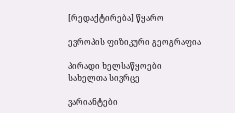[რედაქტირება] წყარო

ევროპის ფიზიკური გეოგრაფია

პირადი ხელსაწყოები
სახელთა სივრცე

ვარიანტები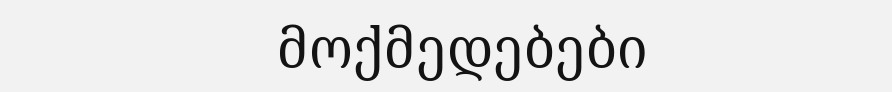მოქმედებები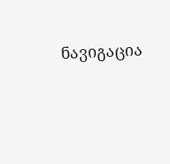ნავიგაცია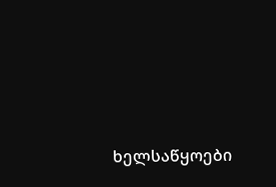ხელსაწყოები